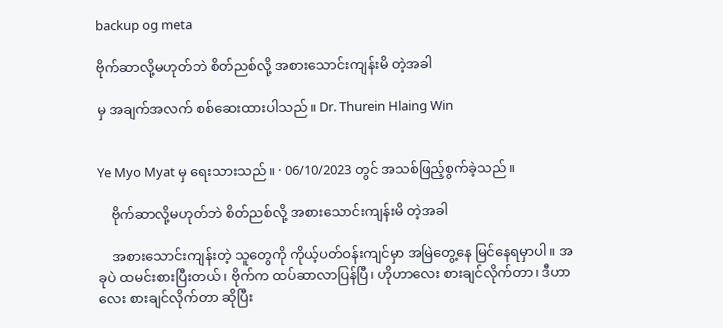backup og meta

ဗိုက်ဆာလို့မဟုတ်ဘဲ စိတ်ညစ်လို့ အစားသောင်းကျန်းမိ တဲ့အခါ

မှ အချက်အလက် စစ်ဆေးထားပါသည်။ Dr. Thurein Hlaing Win


Ye Myo Myat မှ ရေးသားသည်။ · 06/10/2023 တွင် အသစ်ဖြည့်စွက်ခဲ့သည်။

    ဗိုက်ဆာလို့မဟုတ်ဘဲ စိတ်ညစ်လို့ အစားသောင်းကျန်းမိ တဲ့အခါ

    အစားသောင်းကျန်းတဲ့ သူတွေကို ကိုယ့်ပတ်ဝန်းကျင်မှာ အမြဲတွေ့နေ မြင်နေရမှာပါ။ အခုပဲ ထမင်းစားပြီးတယ်၊ ဗိုက်က ထပ်ဆာလာပြန်ပြီ၊ ဟိုဟာလေး စားချင်လိုက်တာ၊ ဒီဟာလေး စားချင်လိုက်တာ ဆိုပြီး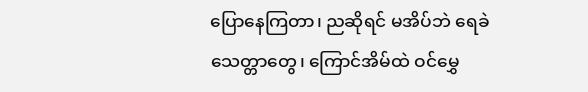ပြောနေကြတာ၊ ညဆိုရင် မအိပ်ဘဲ ရေခဲသေတ္တာတွေ၊ ကြောင်အိမ်ထဲ ဝင်မွှေ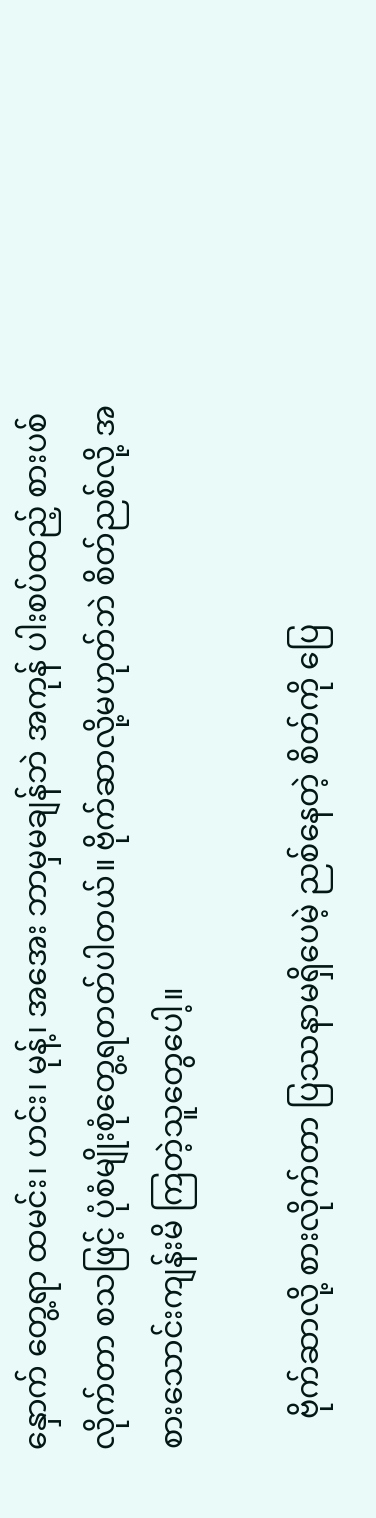နှောက် တွေ့ရာ ထမင်း၊ ဟင်း၊ မုန့်၊ အအေး ဘာမှမချန်ဘဲ အကုန် ပါးစပ်ထည့် စားပစ်လိုက်တာ စသဖြင့် ပုံစံမျိုးစုံတွေ့ရတတ်ပါတယ်။ ဗိုက်ဆာလို့မဟုတ်ဘဲ စိတ်ညစ်လို့ အစားသောင်းကျန်းမိ ကြတဲ့သူတွေပေါ့။

    ဗိုက်ဆာလို့ စားလိုက်တာ ပြဿနာမရှိပေမဲ့ ညစ်နေတဲ့ စိတ်ကို ပြေ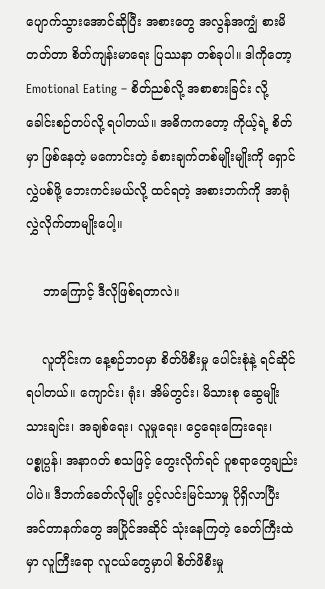ပျောက်သွားအောင်ဆိုပြီး အစားတွေ အလွန်အကျွံ စားမိတတ်တာ စိတ်ကျန်းမာရေး ပြဿနာ တစ်ခုပါ။ ဒါကိုတော့ Emotional Eating – စိတ်ညစ်လို့ အစာစားခြင်း လို့ ခေါင်းစဉ်တပ်လို့ ရပါတယ်။ အဓိကကတော့ ကိုယ့်ရဲ့ စိတ်မှာ ဖြစ်နေတဲ့ မကောင်းတဲ့ ခံစားချက်တစ်မျိုးမျိုးကို ရှောင်လွှဲပစ်ဖို့ ဘေးကင်းမယ်လို့ ထင်ရတဲ့ အစားဘက်ကို အာရုံလွှဲလိုက်တာမျိုးပေါ့။

    ဘာကြောင့် ဒီလိုဖြစ်ရတာလဲ။

    လူတိုင်းက နေ့စဉ်ဘဝမှာ စိတ်ဖိစီးမှု ပေါင်းစုံနဲ့ ရင်ဆိုင်ရပါတယ်။ ကျောင်း၊ ရုံး၊ အိမ်တွင်း၊ မိသားစု ဆွေမျိုးသားချင်း၊ အချစ်ရေး၊ လူမှုရေး၊ ငွေရေးကြေးရေး၊ ပစ္စုပ္ပန်၊ အနာဂတ် စသဖြင့် တွေးလိုက်ရင် ပူစရာတွေချည်းပါပဲ။ ဒီဘက်ခေတ်လိုမျိုး ပွင့်လင်းမြင်သာမှု ပိုရှိလာပြီး အင်တာနက်တွေ အပြိုင်အဆိုင် သုံးနေကြတဲ့ ခေတ်ကြီးထဲမှာ လူကြီးရော လူငယ်တွေမှာပါ စိတ်ဖိစီးမှု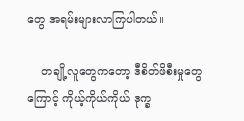တွေ အရမ်းများလာကြပါတယ်။

    တချို့လူတွေကတော့ ဒီစိတ်ဖိစီးမှုတွေကြောင့် ကိုယ့်ကိုယ်ကိုယ် ဒုက္ခ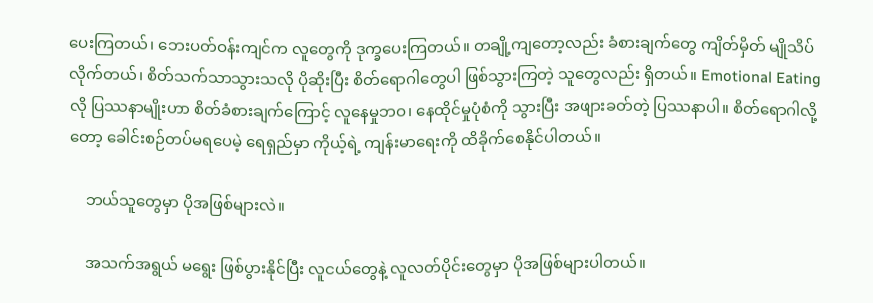ပေးကြတယ်၊ ဘေးပတ်ဝန်းကျင်က လူတွေကို ဒုက္ခပေးကြတယ်။ တချို့ကျတော့လည်း ခံစားချက်တွေ ကျိတ်မှိတ် မျိုသိပ်လိုက်တယ်၊ စိတ်သက်သာသွားသလို ပိုဆိုးပြီး စိတ်ရောဂါတွေပါ ဖြစ်သွားကြတဲ့ သူတွေလည်း ရှိတယ်။ Emotional Eating လို ပြဿနာမျိုးဟာ စိတ်ခံစားချက်ကြောင့် လူနေမှုဘဝ၊ နေထိုင်မှုပုံစံကို သွားပြီး အဖျားခတ်တဲ့ ပြဿနာပါ။ စိတ်ရောဂါလို့တော့ ခေါင်းစဉ်တပ်မရပေမဲ့ ရေရှည်မှာ ကိုယ့်ရဲ့ ကျန်းမာရေးကို ထိခိုက်စေနိုင်ပါတယ်။

    ဘယ်သူတွေမှာ ပိုအဖြစ်များလဲ။

    အသက်အရွယ် မရွေး ဖြစ်ပွားနိုင်ပြီး လူငယ်တွေနဲ့ လူလတ်ပိုင်းတွေမှာ ပိုအဖြစ်များပါတယ်။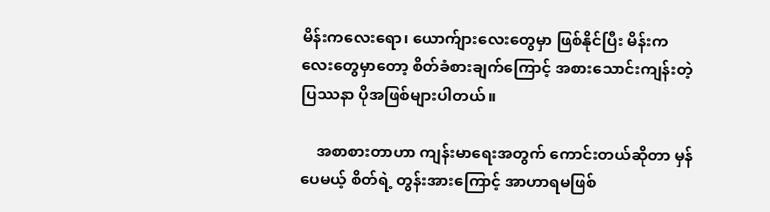မိန်းကလေးရော၊ ယောက်ျားလေးတွေမှာ ဖြစ်နိုင်ပြီး မိန်းကလေးတွေမှာတော့ စိတ်ခံစားချက်ကြောင့် အစားသောင်းကျန်းတဲ့ ပြဿနာ ပိုအဖြစ်များပါတယ်။

    အစာစားတာဟာ ကျန်းမာရေးအတွက် ကောင်းတယ်ဆိုတာ မှန်ပေမယ့် စိတ်ရဲ့ တွန်းအားကြောင့် အာဟာရမဖြစ်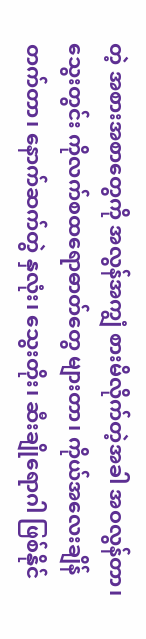တဲ့ အစားအစာတွေကို အလွန်အကျွံ စားမိလိုက်တဲ့အခါ အဝလွန်တာ၊ သွေးတွင်း ကိုလက်စထရောဓာတ်တွေ များတာ၊ ကိုယ်အလေးချိန် တက်တာ၊ နောက်ဆက်တွဲ နှလုံး၊ သွေးတိုး၊ ဆီးချိုရောဂါ ဖြစ်နိုင်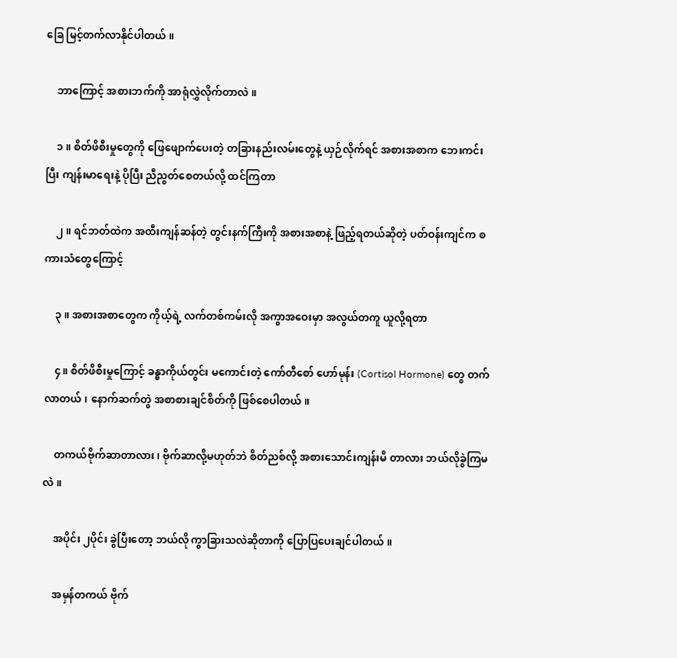ခြေ မြင့်တက်လာနိုင်ပါတယ်။

    ဘာကြောင့် အစားဘက်ကို အာရုံလွှဲလိုက်တာလဲ။

    ၁။ စိတ်ဖိစီးမှုတွေကို ဖြေဖျောက်ပေးတဲ့ တခြားနည်းလမ်းတွေနဲ့ ယှဉ်လိုက်ရင် အစားအစာက ဘေးကင်းပြီး ကျန်းမာရေးနဲ့ ပိုပြီး ညီညွတ်စေတယ်လို့ ထင်ကြတာ

    ၂။ ရင်ဘတ်ထဲက အထီးကျန်ဆန်တဲ့ တွင်းနက်ကြီးကို အစားအစာနဲ့ ဖြည့်ရတယ်ဆိုတဲ့ ပတ်ဝန်းကျင်က စကားသံတွေကြောင့်

    ၃။ အစားအစာတွေက ကိုယ့်ရဲ့ လက်တစ်ကမ်းလို အကွာအဝေးမှာ အလွယ်တကူ ယူလို့ရတာ

    ၄။ စိတ်ဖိစီးမှုကြောင့် ခန္ဓာကိုယ်တွင်း မကောင်းတဲ့ ကော်တီစော် ဟော်မုန်း (Cortisol Hormone) တွေ တက်လာတယ်၊ နောက်ဆက်တွဲ အစာစားချင်စိတ်ကို ဖြစ်စေပါတယ်။

    တကယ်ဗိုက်ဆာတာလား၊ ဗိုက်ဆာလို့မဟုတ်ဘဲ စိတ်ညစ်လို့ အစားသောင်းကျန်းမိ တာလား ဘယ်လိုခွဲကြမလဲ။

    အပိုင်း ၂ပိုင်း ခွဲပြီးတော့ ဘယ်လို ကွာခြားသလဲဆိုတာကို ပြောပြပေးချင်ပါတယ်။

    အမှန်တကယ် ဗိုက်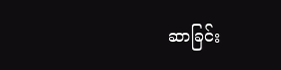ဆာခြင်း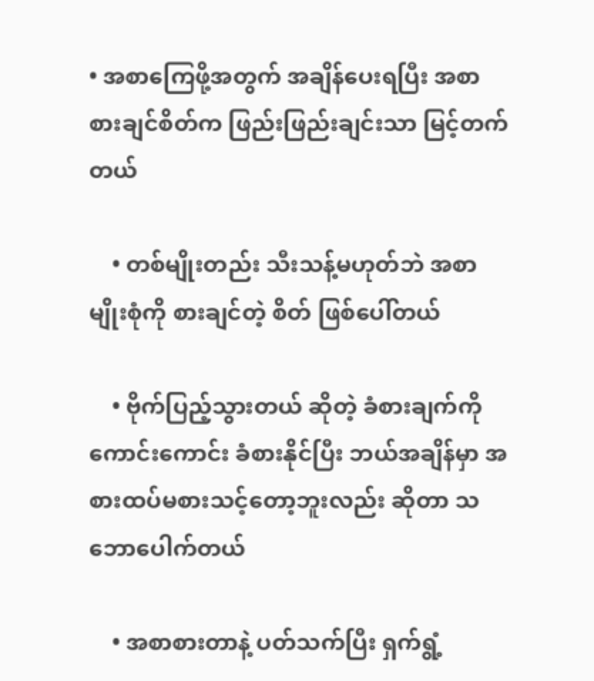• အစာကြေဖို့အတွက် အချိန်ပေးရပြီး အစာစားချင်စိတ်က ဖြည်းဖြည်းချင်းသာ မြင့်တက်တယ်

    • တစ်မျိုးတည်း သီးသန့်မဟုတ်ဘဲ အစာမျိုးစုံကို စားချင်တဲ့ စိတ် ဖြစ်ပေါ်တယ်

    • ဗိုက်ပြည့်သွားတယ် ဆိုတဲ့ ခံစားချက်ကို ကောင်းကောင်း ခံစားနိုင်ပြီး ဘယ်အချိန်မှာ အစားထပ်မစားသင့်တော့ဘူးလည်း ဆိုတာ သဘောပေါက်တယ်

    • အစာစားတာနဲ့ ပတ်သက်ပြီး ရှက်ရွံ့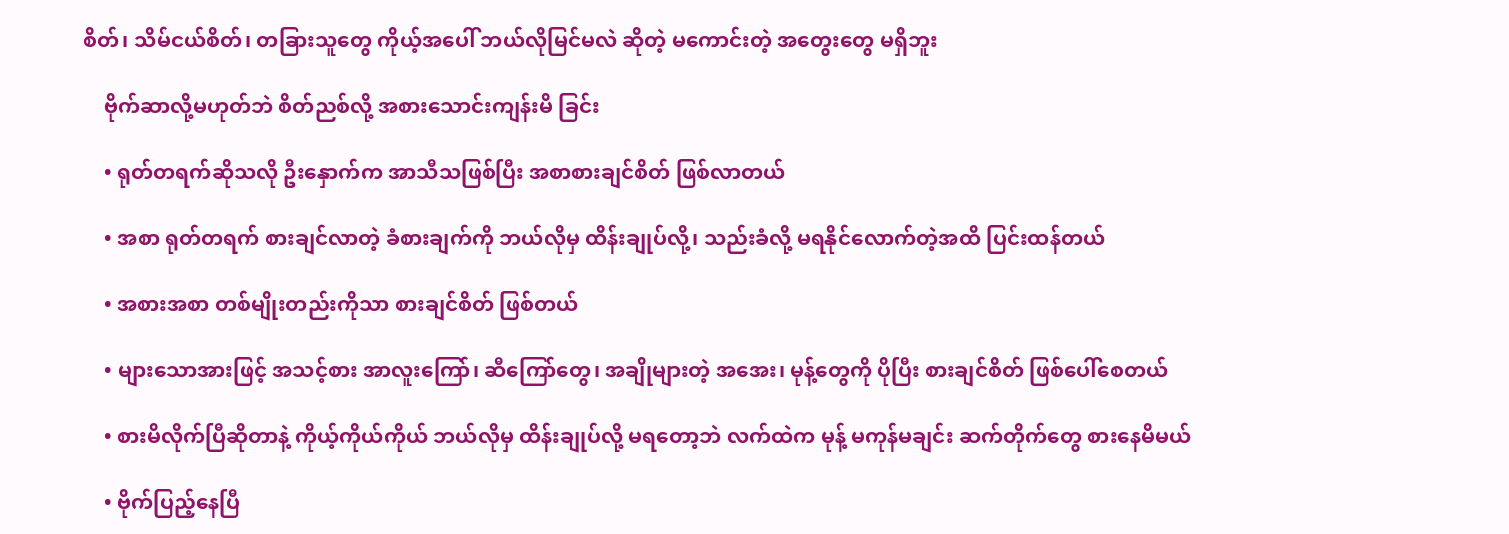စိတ်၊ သိမ်ငယ်စိတ်၊ တခြားသူတွေ ကိုယ့်အပေါ် ဘယ်လိုမြင်မလဲ ဆိုတဲ့ မကောင်းတဲ့ အတွေးတွေ မရှိဘူး

    ဗိုက်ဆာလို့မဟုတ်ဘဲ စိတ်ညစ်လို့ အစားသောင်းကျန်းမိ ခြင်း

    • ရုတ်တရက်ဆိုသလို ဦးနှောက်က အာသီသဖြစ်ပြီး အစာစားချင်စိတ် ဖြစ်လာတယ်

    • အစာ ရုတ်တရက် စားချင်လာတဲ့ ခံစားချက်ကို ဘယ်လိုမှ ထိန်းချုပ်လို့၊ သည်းခံလို့ မရနိုင်လောက်တဲ့အထိ ပြင်းထန်တယ်

    • အစားအစာ တစ်မျိုးတည်းကိုသာ စားချင်စိတ် ဖြစ်တယ်

    • များသောအားဖြင့် အသင့်စား အာလူးကြော်၊ ဆီကြော်တွေ၊ အချိုများတဲ့ အအေး၊ မုန့်တွေကို ပိုပြီး စားချင်စိတ် ဖြစ်ပေါ်စေတယ်

    • စားမိလိုက်ပြီဆိုတာနဲ့ ကိုယ့်ကိုယ်ကိုယ် ဘယ်လိုမှ ထိန်းချုပ်လို့ မရတော့ဘဲ လက်ထဲက မုန့် မကုန်မချင်း ဆက်တိုက်တွေ စားနေမိမယ်

    • ဗိုက်ပြည့်နေပြီ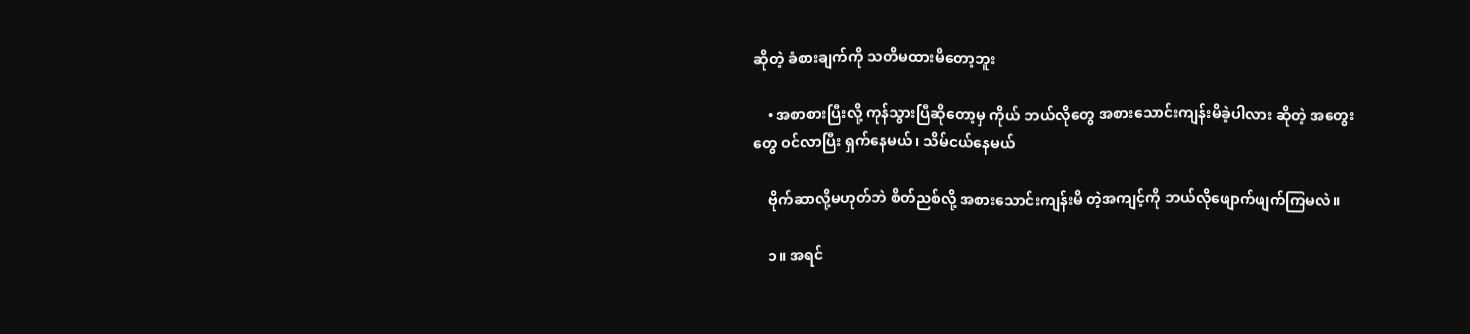ဆိုတဲ့ ခံစားချက်ကို သတိမထားမိတော့ဘူး

    • အစာစားပြီးလို့ ကုန်သွားပြီဆိုတော့မှ ကိုယ် ဘယ်လိုတွေ အစားသောင်းကျန်းမိခဲ့ပါလား ဆိုတဲ့ အတွေးတွေ ဝင်လာပြီး ရှက်နေမယ်၊ သိမ်ငယ်နေမယ်

    ဗိုက်ဆာလို့မဟုတ်ဘဲ စိတ်ညစ်လို့ အစားသောင်းကျန်းမိ တဲ့အကျင့်ကို ဘယ်လိုဖျောက်ဖျက်ကြမလဲ။

    ၁။ အရင်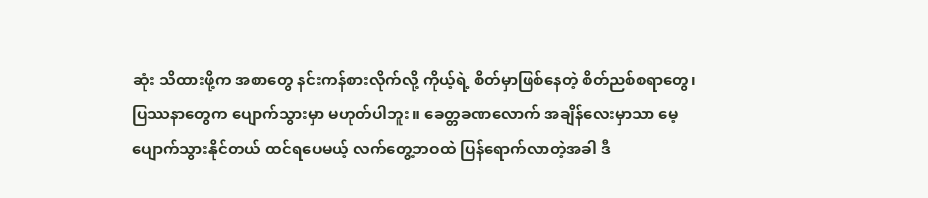ဆုံး သိထားဖို့က အစာတွေ နင်းကန်စားလိုက်လို့ ကိုယ့်ရဲ့ စိတ်မှာဖြစ်နေတဲ့ စိတ်ညစ်စရာတွေ၊ ပြဿနာတွေက ပျောက်သွားမှာ မဟုတ်ပါဘူး။ ခေတ္တခဏလောက် အချိန်လေးမှာသာ မေ့ပျောက်သွားနိုင်တယ် ထင်ရပေမယ့် လက်တွေ့ဘဝထဲ ပြန်ရောက်လာတဲ့အခါ ဒီ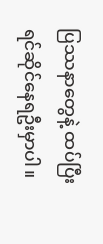ပြဿနာတွေနဲ့ ထပ်ပြီး ရင်ဆိုင်နေရဦးမှာပါ။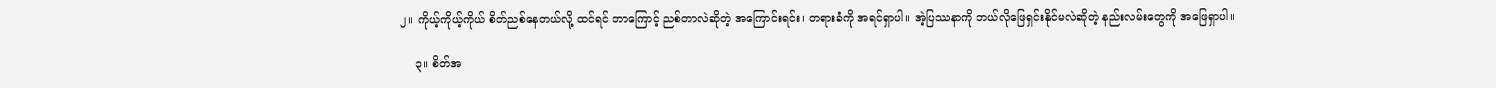၂။ ကိုယ့်ကိုယ့်ကိုယ် စိတ်ညစ်နေတယ်လို့ ထင်ရင် ဘာကြောင့် ညစ်တာလဲဆိုတဲ့ အကြောင်းရင်း၊ တရားခံကို အရင်ရှာပါ။ အဲ့ပြဿနာကို ဘယ်လိုဖြေရှင်းနိုင်မလဲဆိုတဲ့ နည်းလမ်းတွေကို အဖြေရှာပါ။

    ၃။ စိတ်အ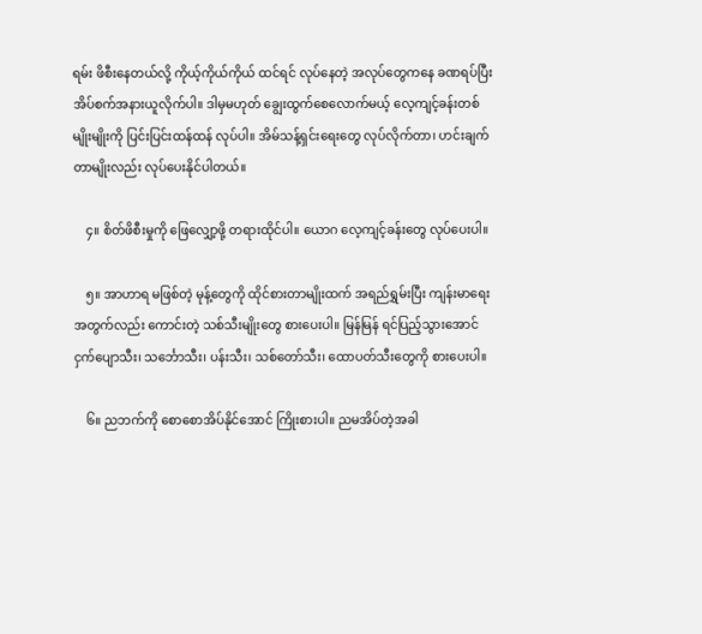ရမ်း ဖိစီးနေတယ်လို့ ကိုယ့်ကိုယ်ကိုယ် ထင်ရင် လုပ်နေတဲ့ အလုပ်တွေကနေ ခဏရပ်ပြီး အိပ်စက်အနားယူလိုက်ပါ။ ဒါမှမဟုတ် ချွေးထွက်စေလောက်မယ့် လေ့ကျင့်ခန်းတစ်မျိုးမျိုးကို ပြင်းပြင်းထန်ထန် လုပ်ပါ။ အိမ်သန့်ရှင်းရေးတွေ လုပ်လိုက်တာ၊ ဟင်းချက်တာမျိုးလည်း လုပ်ပေးနိုင်ပါတယ်။

    ၄။ စိတ်ဖိစီးမှုကို ဖြေလျှော့ဖို့ တရားထိုင်ပါ။ ယောဂ လေ့ကျင့်ခန်းတွေ လုပ်ပေးပါ။

    ၅။ အာဟာရ မဖြစ်တဲ့ မုန့်တွေကို ထိုင်စားတာမျိုးထက် အရည်ရွှမ်းပြီး ကျန်းမာရေးအတွက်လည်း ကောင်းတဲ့ သစ်သီးမျိုးတွေ စားပေးပါ။ မြန်မြန် ရင်ပြည့်သွားအောင် ငှက်ပျောသီး၊ သင်္ဘောသီး၊ ပန်းသီး၊ သစ်တော်သီး၊ ထောပတ်သီးတွေကို စားပေးပါ။

    ၆။ ညဘက်ကို စောစောအိပ်နိုင်အောင် ကြိုးစားပါ။ ညမအိပ်တဲ့အခါ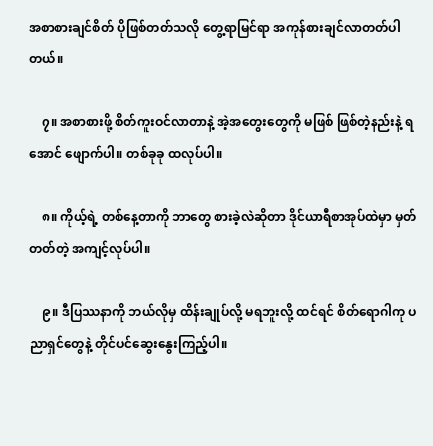အစာစားချင်စိတ် ပိုဖြစ်တတ်သလို တွေ့ရာမြင်ရာ အကုန်စားချင်လာတတ်ပါတယ်။

    ၇။ အစာစားဖို့ စိတ်ကူးဝင်လာတာနဲ့ အဲ့အတွေးတွေကို မဖြစ် ဖြစ်တဲ့နည်းနဲ့ ရအောင် ဖျောက်ပါ။ တစ်ခုခု ထလုပ်ပါ။

    ၈။ ကိုယ့်ရဲ့ တစ်နေ့တာကို ဘာတွေ စားခဲ့လဲဆိုတာ ဒိုင်ယာရီစာအုပ်ထဲမှာ မှတ်တတ်တဲ့ အကျင့်လုပ်ပါ။

    ၉။ ဒီပြဿနာကို ဘယ်လိုမှ ထိန်းချုပ်လို့ မရဘူးလို့ ထင်ရင် စိတ်ရောဂါကု ပညာရှင်တွေနဲ့ တိုင်ပင်ဆွေးနွေးကြည့်ပါ။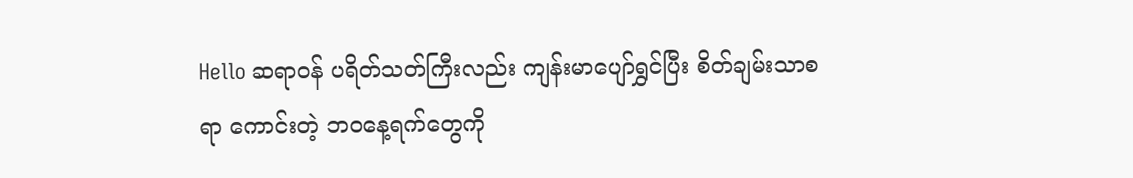Hello ဆရာဝန် ပရိတ်သတ်ကြီးလည်း ကျန်းမာပျော်ရွှင်ပြီး စိတ်ချမ်းသာစရာ ကောင်းတဲ့ ဘဝနေ့ရက်တွေကို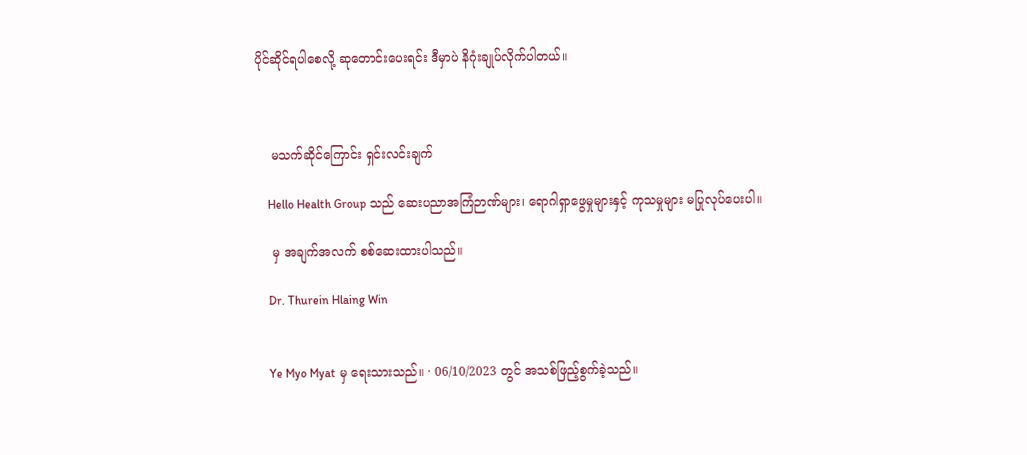ပိုင်ဆိုင်ရပါစေလို့ ဆုတောင်းပေးရင်း ဒီမှာပဲ နိဂုံးချုပ်လိုက်ပါတယ်။



    မသက်ဆိုင်ကြောင်း ရှင်းလင်းချက်

    Hello Health Group သည် ဆေးပညာအကြံဉာဏ်များ၊ ရောဂါရှာဖွေမှုများနှင့် ကုသမှုများ မပြုလုပ်ပေးပါ။

    မှ အချက်အလက် စစ်ဆေးထားပါသည်။

    Dr. Thurein Hlaing Win


    Ye Myo Myat မှ ရေးသားသည်။ · 06/10/2023 တွင် အသစ်ဖြည့်စွက်ခဲ့သည်။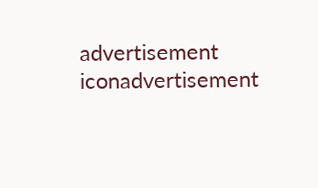advertisement iconadvertisement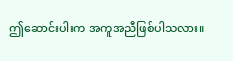ဤဆောင်းပါးက အကူအညီဖြစ်ပါသလား။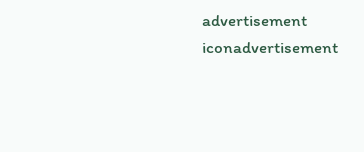advertisement iconadvertisement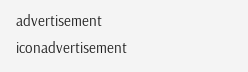advertisement iconadvertisement